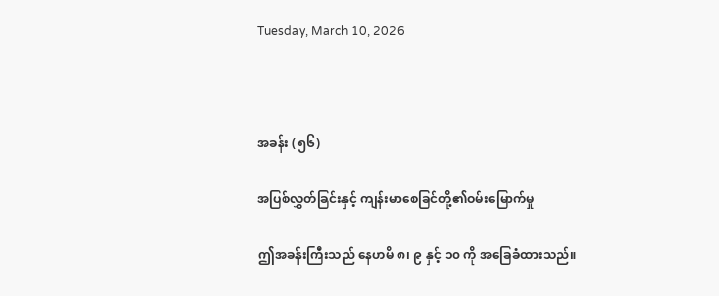Tuesday, March 10, 2026



အခန်း (၅၆)

အပြစ်လွှတ်ခြင်းနှင့် ကျန်းမာစေခြင်တို့၏ဝမ်းမြောက်မှု

ဤအခန်းကြီးသည် နေဟမိ ၈၊ ၉ နှင့် ၁၀ ကို အခြေခံထားသည်။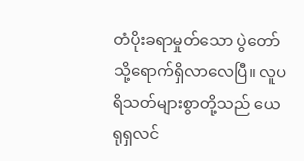တံပိုးခရာမှုတ်သော ပွဲတော်သို့ရောက်ရှိလာလေပြီ။ လူပရိသတ်များစွာတို့သည် ယေရုရှလင်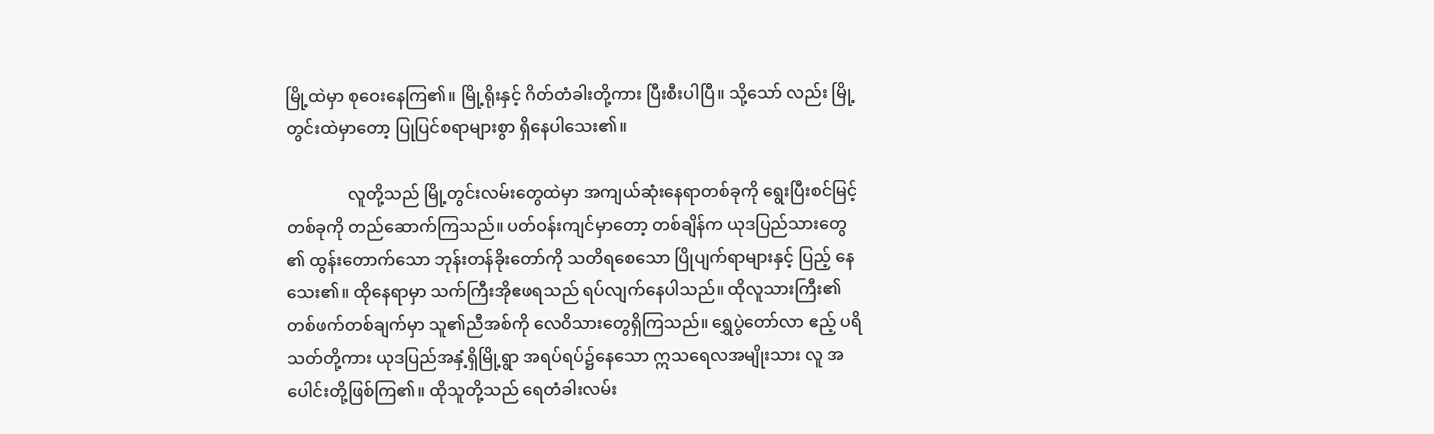မြို့ထဲမှာ စုဝေးနေကြ၏။ မြို့ရိုးနှင့် ဂိတ်တံခါးတို့ကား ပြီးစီးပါပြီ။ သို့သော် လည်း မြို့တွင်းထဲမှာတော့ ပြုပြင်စရာများစွာ ရှိနေပါသေး၏။

               လူတို့သည် မြို့တွင်းလမ်းတွေထဲမှာ အကျယ်ဆုံးနေရာတစ်ခုကို ရွေးပြီးစင်မြင့် တစ်ခုကို တည်ဆောက်ကြသည်။ ပတ်ဝန်းကျင်မှာတော့ တစ်ချိန်က ယုဒပြည်သားတွေ ၏ ထွန်းတောက်သော ဘုန်းတန်ခိုးတော်ကို သတိရစေသော ပြိုပျက်ရာများနှင့် ပြည့် နေသေး၏။ ထိုနေရာမှာ သက်ကြီးအိုဧဖရသည် ရပ်လျက်နေပါသည်။ ထိုလူသားကြီး၏ တစ်ဖက်တစ်ချက်မှာ သူ၏ညီအစ်ကို လေဝိသားတွေရှိကြသည်။ ရွှေပွဲတော်လာ ဧည့် ပရိသတ်တို့ကား ယုဒပြည်အနှံ့ရှိမြို့ရွာ အရပ်ရပ်၌နေသော ဣသရေလအမျိုးသား လူ အပေါင်းတို့ဖြစ်ကြ၏။ ထိုသူတို့သည် ရေတံခါးလမ်း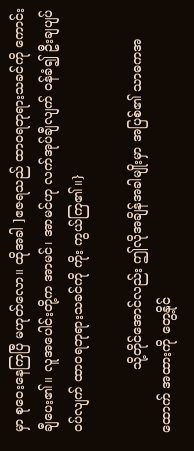မှာ စုဝေးနေကြပြီ မဟုတ်လော။ ထိုအခါ ]ဧဇရသည် ထာ၀ရဘုရားသခင်ကို ကောင်းချီပေး၏။ လူအပေါင်းတို့က အာမင်၊ အာမင်ဟု လက်အုပ်ချီလျက် ဝန်ခံ၍ ဦးချပျပ်ဝပ်လျက် ထာ၀ရဘုရားသခင်ကို ကိုး ကွယ်ကြ၏။}

               သို့တိုင်အောင်လည်း ဤလိုအချိန်အခါမျိုးမှာ အပြစ်၏ သာဓကအထောက် အထားကို တွေ့နိုင်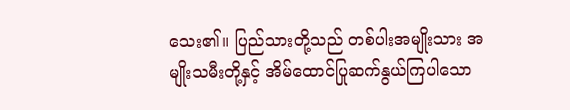သေး၏။ ပြည်သားတို့သည် တစ်ပါးအမျိုးသား အမျိုးသမီးတို့နှင့် အိမ်ထောင်ပြုဆက်နွယ်ကြပါသော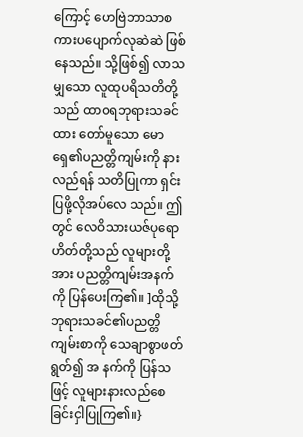ကြောင့် ဟေဗြဲဘာသာစကားပပျောက်လုဆဲဆဲ ဖြစ် နေသည်။ သို့ဖြစ်၍ လာသမျှသော လူထုပရိသတိတို့သည် ထာ၀ရဘုရားသခင်ထား တော်မူသော မောရှေ၏ပညတ္တိကျမ်းကို နားလည်ရန် သတိပြုကာ ရှင်းပြဖို့လိုအပ်လေ သည်။ ဤတွင် လေဝိသားယဇ်ပုရောဟိတ်တို့သည် လူများတို့အား ပညတ္တိကျမ်းအနက် ကို ပြန်ပေးကြ၏။ ]ထိုသို့ ဘုရားသခင်၏ပညတ္တိကျမ်းစာကို သေချာစွာဖတ်ရွတ်၍ အ နက်ကို ပြန်သဖြင့် လူများနားလည်စေခြင်းငှါပြုကြ၏။}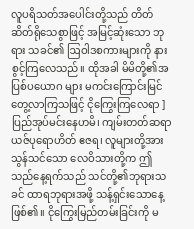လူပရိသတ်အပေါင်းတို့သည် တိတ်ဆိတ်ရိုသေစွာဖြင့် အမြင့်ဆုံးသော ဘုရား သခင်၏ ဩဝါဒစကားများကို နားစွင့်ကြလေသည်။ ထိုအခါ မိမိတို့၏အပြစ်ပယောဂ များ မကင်းကြောင်းမြင်တွေ့လာကြသဖြင့် ငိုကြွေးကြလေရာ ]ပြည်အုပ်မင်းနေဟမိ၊ ကျမ်းတတ်ဆရာယဇ်ပုရောဟိတ် ဧဇရ၊ လူများတို့အား သွန်သင်သော လေဝိသားတို့က ဤသည်နေ့ရက်သည် သင်တို့၏ဘုရားသခင် ထာရဘုရားအဖို့ သန့်ရှင်းသောနေ့ဖြစ်၏။ ငိုကြွေးမြည်တမ်းခြင်းကို မ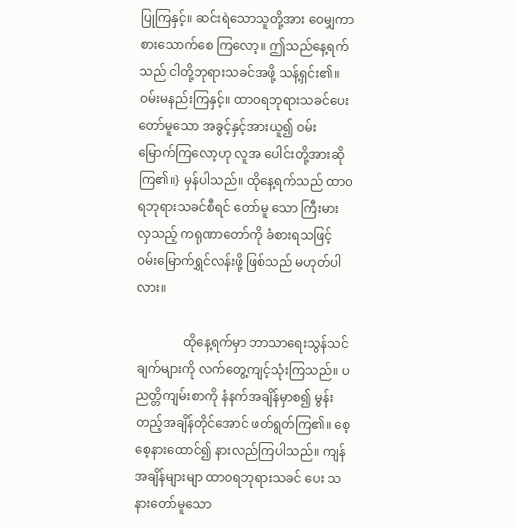ပြုကြနှင့်။ ဆင်းရဲသောသူတို့အား ဝေမျှကာ စားသောက်စေ ကြလော့။ ဤသည်နေ့ရက်သည် ငါတို့ဘုရားသခင်အဖို့ သန့်ရှင်း၏။ ဝမ်းမနည်းကြနှင့်။ ထာ၀ရဘုရားသခင်ပေးတော်မူသော အခွင့်နှင့်အားယူ၍ ဝမ်းမြောက်ကြလော့ဟု လူအ ပေါင်းတို့အားဆိုကြ၏။} မှန်ပါသည်။ ထိုနေ့ရက်သည် ထာ၀ရဘုရားသခင်စီရင် တော်မူ သော ကြီးမားလှသည့် ကရုဏာတော်ကို ခံစားရသဖြင့် ဝမ်းမြောက်ရွှင်လန်းဖို့ ဖြစ်သည် မဟုတ်ပါလား။

               ထိုနေ့ရက်မှာ ဘာသာရေးသွန်သင်ချက်များကို လက်တွေ့ကျင့်သုံးကြသည်။ ပညတ္တိကျမ်းစာကို နံနက်အချိန်မှာစ၍ မွန်းတည့်အချိန်တိုင်အောင် ဖတ်ရွတ်ကြ၏။ စေ့စေ့နားထောင်၍ နားလည်ကြပါသည်။ ကျန်အချိန်များမျာ ထာ၀ရဘုရားသခင် ပေး သနားတော်မူသော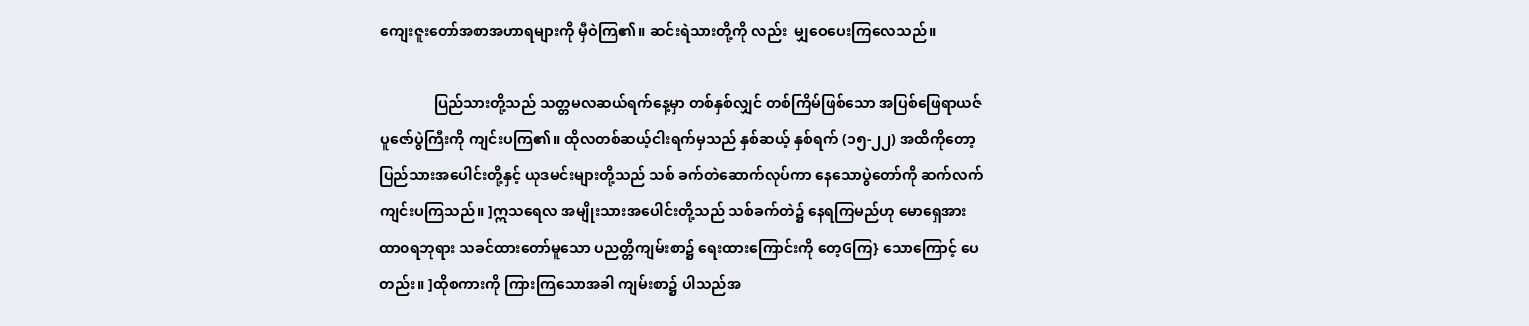ကျေးဇူးတော်အစာအဟာရများကို မှီဝဲကြ၏။ ဆင်းရဲသားတို့ကို လည်း  မျှဝေပေးကြလေသည်။

               ပြည်သားတို့သည် သတ္တမလဆယ်ရက်နေ့မှာ တစ်နှစ်လျှင် တစ်ကြိမ်ဖြစ်သော အပြစ်ဖြေရာယဇ်ပူဇော်ပွဲကြီးကို ကျင်းပကြ၏။ ထိုလတစ်ဆယ့်ငါးရက်မှသည် နှစ်ဆယ့် နှစ်ရက် (၁၅-၂၂) အထိကိုတော့ ပြည်သားအပေါင်းတို့နှင့် ယုဒမင်းများတို့သည် သစ် ခက်တဲဆောက်လုပ်ကာ နေသောပွဲတော်ကို ဆက်လက်ကျင်းပကြသည်။ ]ဣသရေလ အမျိုးသားအပေါင်းတို့သည် သစ်ခက်တဲ၌ နေရကြမည်ဟု မောရှေအား ထာ၀ရဘုရား သခင်ထားတော်မူသော ပညတ္တိကျမ်းစာ၌ ရေးထားကြောင်းကို တေ့Gကြ} သောကြောင့် ပေတည်း။ ]ထိုစကားကို ကြားကြသောအခါ ကျမ်းစာ၌ ပါသည်အ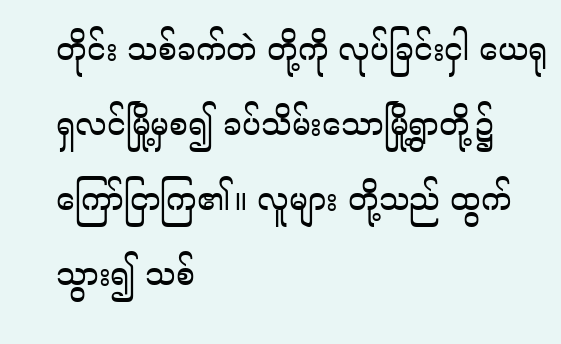တိုင်း သစ်ခက်တဲ တို့ကို လုပ်ခြင်းငှါ ယေရုရှလင်မြို့မှစ၍ ခပ်သိမ်းသောမြို့ရွာတို့၌ ကြော်ငြာကြ၏။ လူများ တို့သည် ထွက်သွား၍ သစ်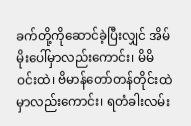ခက်တို့ကိုဆောင်ခဲ့ပြီးလျှင် အိမ်မိုးပေါ်မှာလည်းကောင်း၊ မိမိဝင်းထဲ၊ ဗိမာန်တော်တန်တိုင်းထဲမှာလည်းကောင်း၊ ရတံခါးလမ်း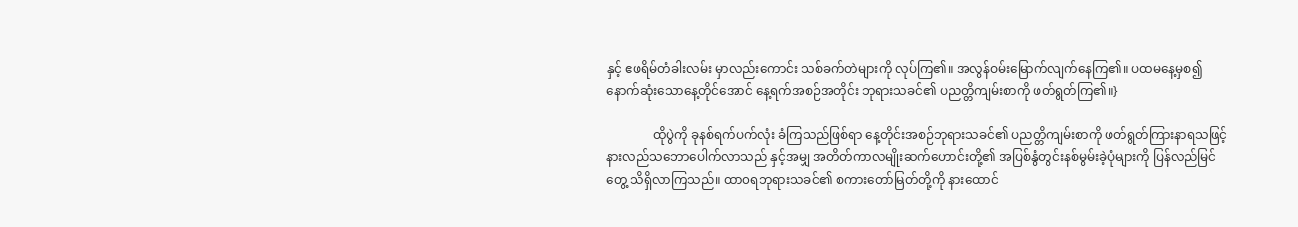နှင့် ဧဖရိမ်တံခါးလမ်း မှာလည်းကောင်း သစ်ခက်တဲများကို လုပ်ကြ၏။ အလွန်ဝမ်းမြောက်လျက်နေကြ၏။ ပထမနေ့မှစ၍ နောက်ဆုံးသောနေ့တိုင်အောင် နေ့ရက်အစဉ်အတိုင်း ဘုရားသခင်၏ ပညတ္တိကျမ်းစာကို ဖတ်ရွတ်ကြ၏။}

               ထိုပွဲကို ခုနစ်ရက်ပက်လုံး ခံကြသည်ဖြစ်ရာ နေ့တိုင်းအစဉ်ဘုရားသခင်၏ ပညတ္တိကျမ်းစာကို ဖတ်ရွတ်ကြားနာရသဖြင့် နားလည်သဘောပေါက်လာသည် နှင့်အမျှ အတိတ်ကာလမျိုးဆက်ဟောင်းတို့၏ အပြစ်နွံတွင်းနစ်မွမ်းခဲ့ပုံများကို ပြန်လည်မြင်တွေ့ သိရှိလာကြသည်။ ထာ၀ရဘုရားသခင်၏ စကားတော်မြတ်တို့ကို နားထောင်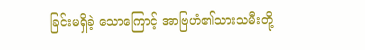ခြင်းမရှိခဲ့ သောကြောင့် အာဗြဟံ၏သားသမီးတို့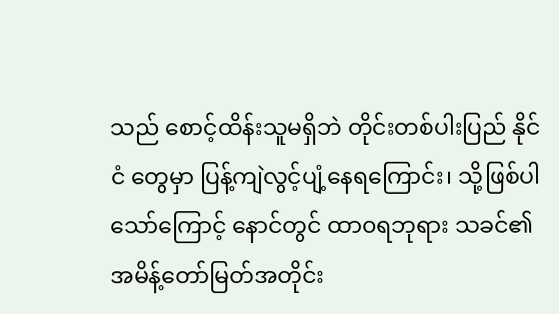သည် စောင့်ထိန်းသူမရှိဘဲ တိုင်းတစ်ပါးပြည် နိုင်ငံ တွေမှာ ပြန့်ကျဲလွင့်ပျံ့နေရကြောင်း၊ သို့ဖြစ်ပါသော်ကြောင့် နောင်တွင် ထာ၀ရဘုရား သခင်၏ အမိန့်တော်မြတ်အတိုင်း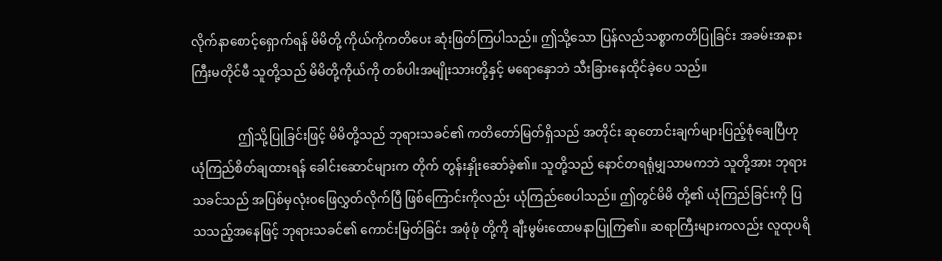လိုက်နာစောင့်ရှောက်ရန် မိမိတို့ ကိုယ်ကိုကတိပေး ဆုံးဖြတ်ကြပါသည်။ ဤသို့သော ပြန်လည်သစ္စာကတိပြုခြင်း အခမ်းအနားကြီးမတိုင်မီ သူတို့သည် မိမိတို့ကိုယ်ကို တစ်ပါးအမျိုးသားတို့နှင့် မရောနှောဘဲ သီးခြားနေထိုင်ခဲ့ပေ သည်။

               ဤသို့ပြုခြင်းဖြင့် မိမိတို့သည် ဘုရားသခင်၏ ကတိတော်မြတ်ရှိသည် အတိုင်း ဆုတောင်းချက်များပြည့်စုံချေပြီဟု ယုံကြည်စိတ်ချထားရန် ခေါင်းဆောင်များက တိုက် တွန်းနှိုးဆော်ခဲ့၏။ သူတို့သည် နောင်တရရုံမျှသာမကဘဲ သူတို့အား ဘုရားသခင်သည် အပြစ်မှလုံး၀ဖြေလွှတ်လိုက်ပြီ ဖြစ်ကြောင်းကိုလည်း ယုံကြည်စေပါသည်။ ဤတွင်မိမိ တို့၏ ယုံကြည်ခြင်းကို ပြသသည့်အနေဖြင့် ဘုရားသခင်၏ ကောင်းမြတ်ခြင်း အဖုံဖုံ တို့ကို ချီးမွမ်းထောမနာပြုကြ၏။ ဆရာကြီးများကလည်း လူထုပရိ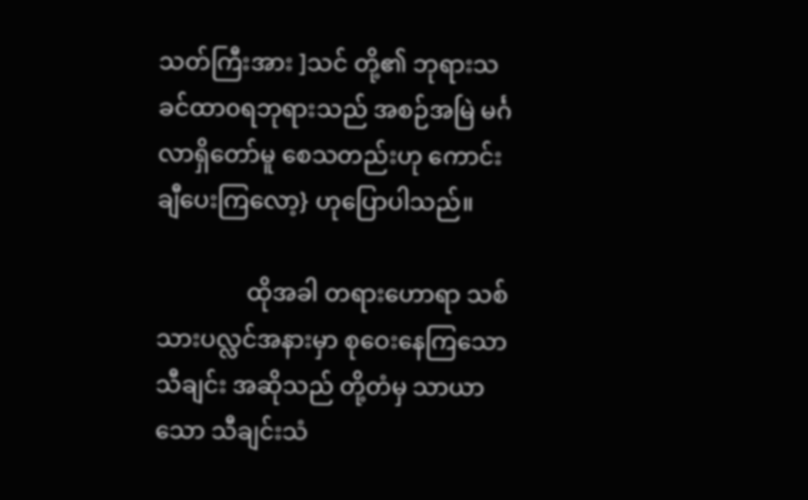သတ်ကြီးအား ]သင် တို့၏ ဘုရားသခင်ထာ၀ရဘုရားသည် အစဉ်အမြဲ မင်္ဂလာရှိတော်မူ စေသတည်းဟု ကောင်းချီပေးကြလော့} ဟုပြောပါသည်။

               ထိုအခါ တရားဟောရာ သစ်သားပလ္လင်အနားမှာ စုဝေးနေကြသောသီချင်း အဆိုသည် တို့တံမှ သာယာသော သီချင်းသံ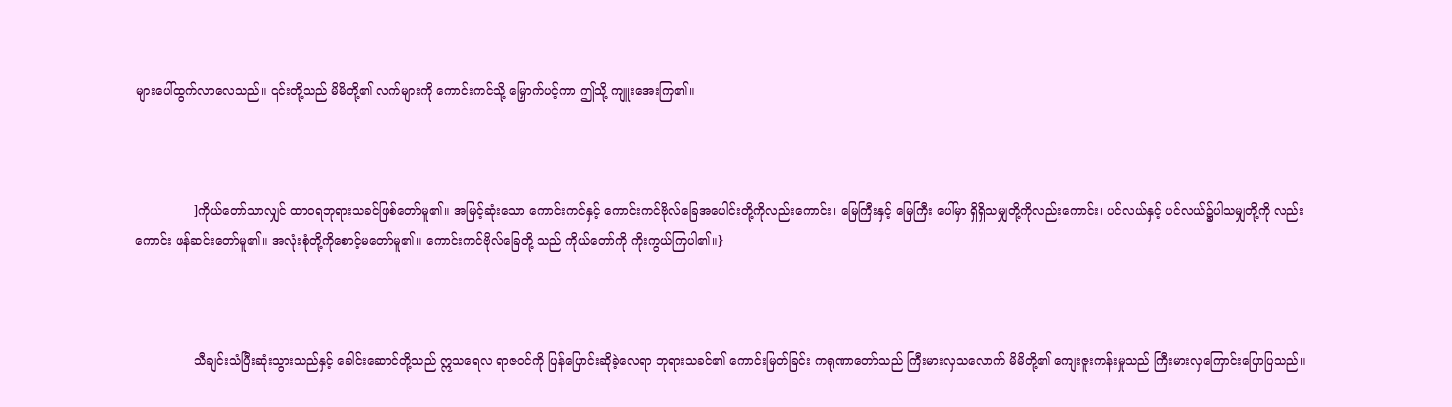များပေါ်ထွက်လာလေသည်။ ၎င်းတို့သည် မိမိတို့၏ လက်များကို ကောင်းကင်သို့ မြှောက်ပင့်ကာ ဤသို့ ကျူးအေးကြ၏။



               ]ကိုယ်တော်သာလျှင် ထာ၀ရဘုရားသခင်ဖြစ်တော်မူ၏။ အမြင့်ဆုံးသော ကောင်းကင်နှင့် ကောင်းကင်ဗိုလ်ခြေအပေါင်းတို့ကိုလည်းကောင်း၊ မြေကြီးနှင့် မြေကြီး ပေါ်မှာ ရှိရှိသမျှတို့ကိုလည်းကောင်း၊ ပင်လယ်နှင့် ပင်လယ်၌ပါသမျှတို့ကို လည်း ကောင်း ဖန်ဆင်းတော်မူ၏။ အလုံးစုံတို့ကိုစောင့်မတော်မူ၏။ ကောင်းကင်ဗိုလ်ခြေတို့ သည် ကိုယ်တော်ကို ကိုးကွယ်ကြပါ၏။}



               သီချင်းသံပြီးဆုံးသွားသည်နှင့် ခေါင်းဆောင်တို့သည် ဣသရေလ ရာဇဝင်ကို ပြန်ပြောင်းဆိုခဲ့လေရာ ဘုရားသခင်၏ ကောင်းမြတ်ခြင်း ကရုဏာတော်သည် ကြီးမားလှသလောက် မိမိတို့၏ ကျေးဇူးကန်းမှုသည် ကြီးမားလှကြောင်းပြောပြသည်။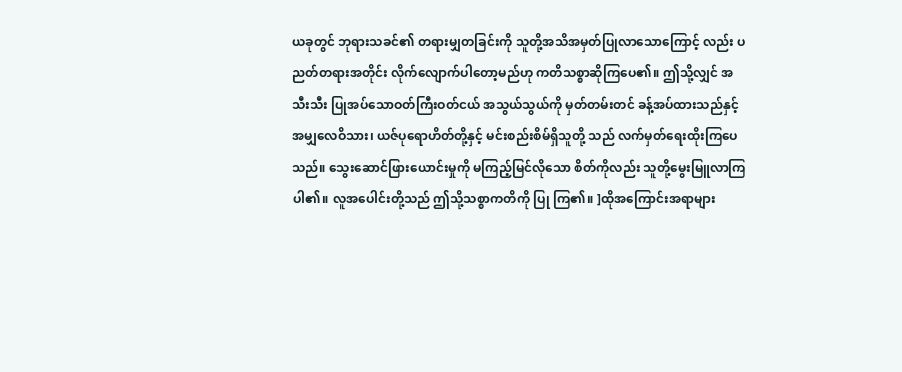ယခုတွင် ဘုရားသခင်၏ တရားမျှတခြင်းကို သူတို့အသိအမှတ်ပြုလာသောကြောင့် လည်း ပညတ်တရားအတိုင်း လိုက်လျောက်ပါတော့မည်ဟု ကတိသစ္စာဆိုကြပေ၏။ ဤသို့လျှင် အသီးသီး ပြုအပ်သောဝတ်ကြီးဝတ်ငယ် အသွယ်သွယ်ကို မှတ်တမ်းတင် ခန့်အပ်ထားသည်နှင့် အမျှလေဝိသား၊ ယဇ်ပုရောဟိတ်တို့နှင့် မင်းစည်းစိမ်ရှိသူတို့ သည် လက်မှတ်ရေးထိုးကြပေသည်။ သွေးဆောင်ဖြားယောင်းမှုကို မကြည့်မြင်လိုသော စိတ်ကိုလည်း သူတို့မွေးမြူလာကြပါ၏။ လူအပေါင်းတို့သည် ဤသို့သစ္စာကတိကို ပြု ကြ၏။ ]ထိုအကြောင်းအရာများ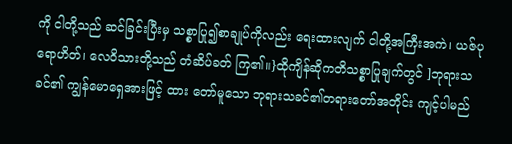ကို ငါတို့သည် ဆင်ခြင်းပြီးမှ သစ္စာပြု၍စာချုပ်ကိုလည်း ရေးထားလျက် ငါတို့အကြီးအကဲ၊ ယဇ်ပုရောဟိတ်၊ လေဝိသားတို့သည် တံဆိပ်ခတ် ကြ၏။}ထိုကျိန်ဆိုကတိသစ္စာပြုချက်တွင် ]ဘုရားသခင်၏ ကျွန်မောရှေအားဖြင့် ထား တော်မူသော ဘုရားသခင်၏တရားတော်အတိုင်း ကျင့်ပါမည်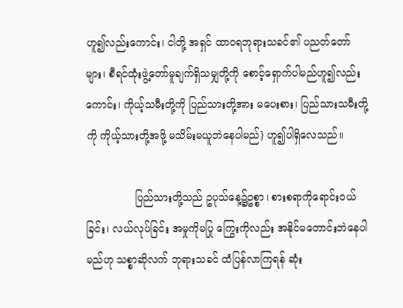ဟူ၍လည်းကောင်း၊ ငါတို့ အရှင် ထာ၀ရဘုရားသခင်၏ ပညတ်တော်များ၊ စီရင်ထုံးဖွဲ့တော်မူချက်ရှိသမျှတို့ကို စောင့်ရှောက်ပါမည်ဟူ၍လည်းကောင်း၊ ကိုယ့်သမီးတို့ကို ပြည်သားတို့အား မပေးစား၊ ပြည်သားသမီးတို့ကို ကိုယ့်သားတို့အဖို့ မသိမ်းမယူဘဲနေပါမည်} ဟူ၍ပါရှိလေသည်။

               ပြည်သားတို့သည် ဥပုသ်နေ့၌ဥစ္စာ၊ စားစရာကိုရောင်းဝယ်ခြင်း၊ လယ်လုပ်ခြင်း အမှုကိုမပြု ကြွေးကိုလည်း အနိုင်မတောင်းဘဲနေပါမည်ဟု သစ္စာဆိုလက် ဘုရားသခင် ထံပြန်လာကြရန် ဆုံး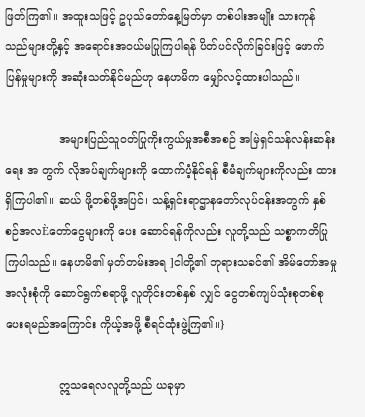ဖြတ်ကြ၏။ အထူးသဖြင့် ဥပုသ်တော်နေ့မြတ်မှာ တစ်ပါးအမျိုး သားကုန်သည်များတို့နှင့် အရောင်းအဝယ်မပြုကြပါရန် ပိတ်ပင်လိုက်ခြင်းဖြင့် ဖောက် ပြန်မှုများကို အဆုံးသတ်နိုင်မည်ဟု နေဟမိက မျှော်လင့်ထားပါသည်။

               အများပြည်သူဝတ်ပြုကိုးကွယ်မှုအစီအစဉ် အမြဲရှင်သန်လန်းဆန်းရေး အ တွက် လိုအပ်ချက်များကို ထောက်ပံ့နိုင်ရန် စီမံချက်များကိုလည်း ထားရှိကြပါ၏။ ဆယ် ဖို့တစ်ဖို့အပြင်၊ သန့်ရှင်းရာဌာနတော်လုပ်ငန်းအတွက် နှစ်စဉ်အလÈတော်ငွေများကို ပေး ဆောင်ရန်ကိုလည်း လူတို့သည် သစ္စာကတိပြုကြပါသည်။ နေဟမိ၏ မှတ်တမ်းအရ ]ငါတို့၏ ဘုရားသခင်၏ အိမ်တော်အမှုအလုံးစုံကို ဆောင်ရွက်စရာဖို့ လူတိုင်းတစ်နှစ် လျှင် ငွေတစ်ကျပ်သုံးစုတစ်စုပေးရမည်အကြောင်း ကိုယ့်အဖို့ စီရင်ထုံးဖွဲ့ကြ၏။}

               ဣသရေလလူတို့သည် ယခုမှာ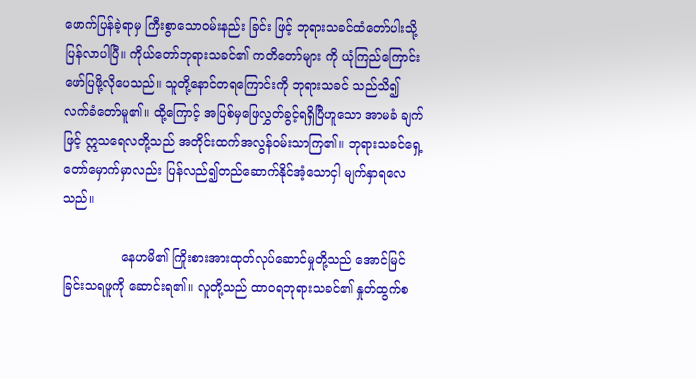ဖောက်ပြန်ခဲ့ရာမှ ကြီးစွာသောဝမ်းနည်း ခြင်း ဖြင့် ဘုရားသခင်ထံတော်ပါးသို့ပြန်လာပါပြီ။ ကိုယ်တော်ဘုရားသခင်၏ ကတိတော်များ ကို ယုံကြည်ကြောင်း ဖော်ပြဖို့လိုပေသည်။ သူတို့နောင်တရကြောင်းကို ဘုရားသခင် သည်သိ၍ လက်ခံတော်မူ၏။ ထို့ကြောင့် အပြစ်မှဖြေလွှတ်ခွင့်ရရှိပြီဟူသော အာမခံ ချက်ဖြင့် ဣသရေလတို့သည် အတိုင်းထက်အလွန်ဝမ်းသာကြ၏။ ဘုရားသခင်ရှေ့ တော်မှောက်မှာလည်း ပြန်လည်၍တည်ဆောက်နိုင်အံ့သောငှါ မျက်နှာရလေသည်။

               နေဟမိ၏ ကြိုးစားအားထုတ်လုပ်ဆောင်မှုတို့သည် အောင်မြင်ခြင်းသရဖူကို ဆောင်းရ၏။ လူတို့သည် ထာ၀ရဘုရားသခင်၏ နှုတ်ထွက်စ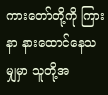ကားတော်တို့ကို ကြားနာ နားထောင်နေသမျှမှာ သူတို့အ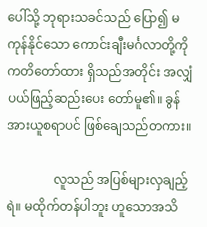ပေါ်သို့ ဘုရားသခင်သည် ပြော၍ မကုန်နိုင်သော ကောင်းချီးမင်္ဂလာတို့ကို ကတိတော်ထား ရှိသည်အတိုင်း အလျှံပယ်ဖြည့်ဆည်းပေး တော်မူ၏။ ခွန်အားယူစရာပင် ဖြစ်ချေသည်တကား။

               လူသည် အပြစ်များလှချည့်ရဲ။ မထိုက်တန်ပါဘူး ဟူသောအသိ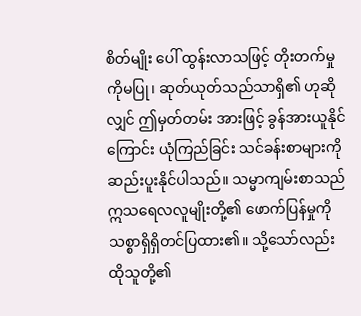စိတ်မျိုး ပေါ် ထွန်းလာသဖြင့် တိုးတက်မှုကိုမပြု၊ ဆုတ်ယုတ်သည်သာရှိ၏ ဟုဆိုလျှင် ဤမှတ်တမ်း အားဖြင့် ခွန်အားယူနိုင်ကြောင်း ယုံကြည်ခြင်း သင်ခန်းစာများကို ဆည်းပူးနိုင်ပါသည်။ သမ္မာကျမ်းစာသည် ဣသရေလလူမျိုးတို့၏ ဖောက်ပြန်မှုကို သစ္စာရှိရှိတင်ပြထား၏။ သို့သော်လည်း ထိုသူတို့၏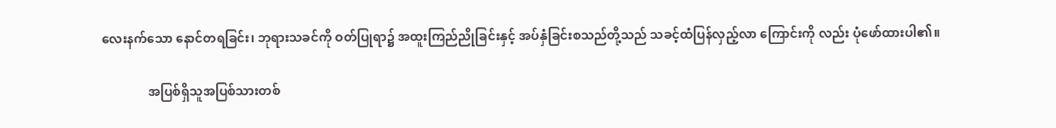လေးနက်သော နောင်တရခြင်း၊ ဘုရားသခင်ကို ဝတ်ပြုရာ၌ အထူးကြည်ညိုခြင်းနှင့် အပ်နှံခြင်းစသည်တို့သည် သခင့်ထံပြန်လှည့်လာ ကြောင်းကို လည်း ပုံဖော်ထားပါ၏။

               အပြစ်ရှိသူအပြစ်သားတစ်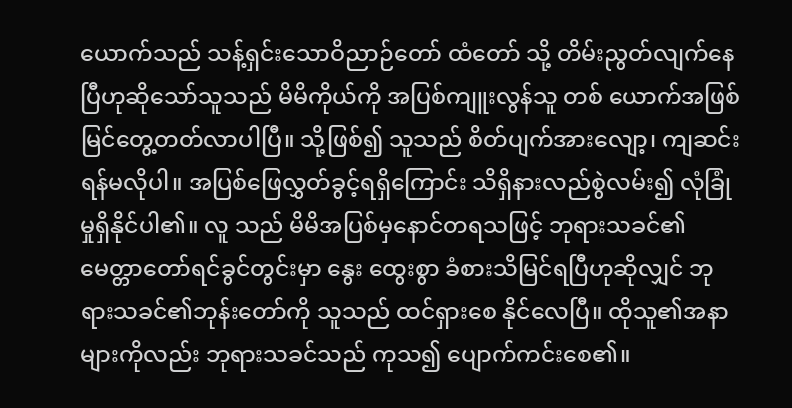ယောက်သည် သန့်ရှင်းသောဝိညာဉ်တော် ထံတော် သို့ တိမ်းညွတ်လျက်နေပြီဟုဆိုသော်သူသည် မိမိကိုယ်ကို အပြစ်ကျူးလွန်သူ တစ် ယောက်အဖြစ်မြင်တွေ့တတ်လာပါပြီ။ သို့ဖြစ်၍ သူသည် စိတ်ပျက်အားလျော့၊ ကျဆင်း ရန်မလိုပါ။ အပြစ်ဖြေလွှတ်ခွင့်ရရှိကြောင်း သိရှိနားလည်စွဲလမ်း၍ လုံခြုံမှုရှိနိုင်ပါ၏။ လူ သည် မိမိအပြစ်မှနောင်တရသဖြင့် ဘုရားသခင်၏ မေတ္တာတော်ရင်ခွင်တွင်းမှာ နွေး ထွေးစွာ ခံစားသိမြင်ရပြီဟုဆိုလျှင် ဘုရားသခင်၏ဘုန်းတော်ကို သူသည် ထင်ရှားစေ နိုင်လေပြီ။ ထိုသူ၏အနာများကိုလည်း ဘုရားသခင်သည် ကုသ၍ ပျောက်ကင်းစေ၏။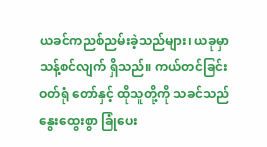ယခင်ကညစ်ညမ်းခဲ့သည်များ၊ ယခုမှာ သန့်စင်လျက် ရှိသည်။ ကယ်တင်ခြင်းဝတ်ရုံ တော်နှင့် ထိုသူတို့ကို သခင်သည် နွေးထွေးစွာ ခြုံပေး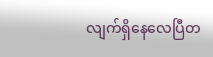လျက်ရှိနေလေပြီတ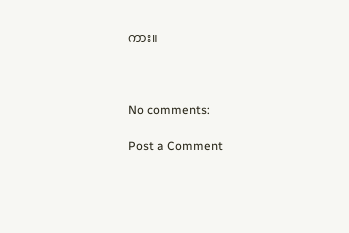ကား။



No comments:

Post a Comment